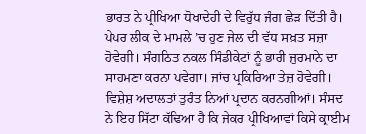ਭਾਰਤ ਨੇ ਪ੍ਰੀਖਿਆ ਧੋਖਾਦੇਹੀ ਦੇ ਵਿਰੁੱਧ ਜੰਗ ਛੇੜ ਦਿੱਤੀ ਹੈ। ਪੇਪਰ ਲੀਕ ਦੇ ਮਾਮਲੇ ’ਚ ਹੁਣ ਜੇਲ ਦੀ ਵੱਧ ਸਖ਼ਤ ਸਜ਼ਾ ਹੋਵੇਗੀ। ਸੰਗਠਿਤ ਨਕਲ ਸਿੰਡੀਕੇਟਾਂ ਨੂੰ ਭਾਰੀ ਜੁਰਮਾਨੇ ਦਾ ਸਾਹਮਣਾ ਕਰਨਾ ਪਵੇਗਾ। ਜਾਂਚ ਪ੍ਰਕਿਰਿਆ ਤੇਜ਼ ਹੋਵੇਗੀ। ਵਿਸ਼ੇਸ਼ ਅਦਾਲਤਾਂ ਤੁਰੰਤ ਨਿਆਂ ਪ੍ਰਦਾਨ ਕਰਨਗੀਆਂ। ਸੰਸਦ ਨੇ ਇਹ ਸਿੱਟਾ ਕੱਢਿਆ ਹੈ ਕਿ ਜੇਕਰ ਪ੍ਰੀਖਿਆਵਾਂ ਕਿਸੇ ਕ੍ਰਾਈਮ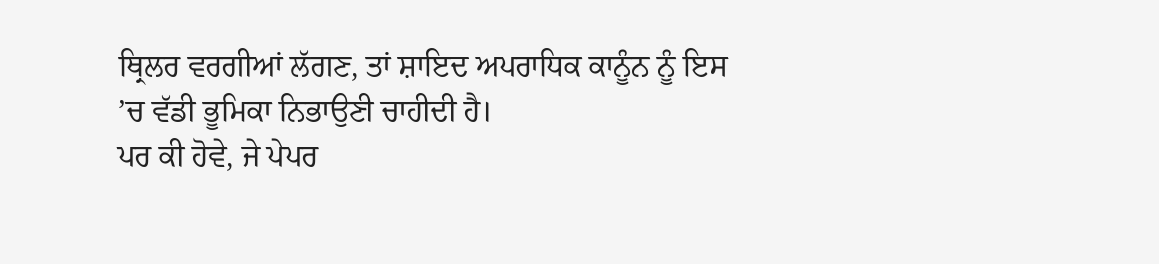ਥ੍ਰਿਲਰ ਵਰਗੀਆਂ ਲੱਗਣ, ਤਾਂ ਸ਼ਾਇਦ ਅਪਰਾਧਿਕ ਕਾਨੂੰਨ ਨੂੰ ਇਸ ’ਚ ਵੱਡੀ ਭੂਮਿਕਾ ਨਿਭਾਉਣੀ ਚਾਹੀਦੀ ਹੈ।
ਪਰ ਕੀ ਹੋਵੇ, ਜੇ ਪੇਪਰ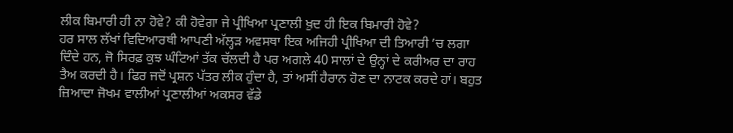ਲੀਕ ਬਿਮਾਰੀ ਹੀ ਨਾ ਹੋਵੇ? ਕੀ ਹੋਵੇਗਾ ਜੇ ਪ੍ਰੀਖਿਆ ਪ੍ਰਣਾਲੀ ਖ਼ੁਦ ਹੀ ਇਕ ਬਿਮਾਰੀ ਹੋਵੇ?
ਹਰ ਸਾਲ ਲੱਖਾਂ ਵਿਦਿਆਰਥੀ ਆਪਣੀ ਅੱਲ੍ਹੜ ਅਵਸਥਾ ਇਕ ਅਜਿਹੀ ਪ੍ਰੀਖਿਆ ਦੀ ਤਿਆਰੀ ’ਚ ਲਗਾ ਦਿੰਦੇ ਹਨ, ਜੋ ਸਿਰਫ਼ ਕੁਝ ਘੰਟਿਆਂ ਤੱਕ ਚੱਲਦੀ ਹੈ ਪਰ ਅਗਲੇ 40 ਸਾਲਾਂ ਦੇ ਉਨ੍ਹਾਂ ਦੇ ਕਰੀਅਰ ਦਾ ਰਾਹ ਤੈਅ ਕਰਦੀ ਹੈ। ਫਿਰ ਜਦੋਂ ਪ੍ਰਸ਼ਨ ਪੱਤਰ ਲੀਕ ਹੁੰਦਾ ਹੈ, ਤਾਂ ਅਸੀਂ ਹੈਰਾਨ ਹੋਣ ਦਾ ਨਾਟਕ ਕਰਦੇ ਹਾਂ। ਬਹੁਤ ਜ਼ਿਆਦਾ ਜੋਖਮ ਵਾਲੀਆਂ ਪ੍ਰਣਾਲੀਆਂ ਅਕਸਰ ਵੱਡੇ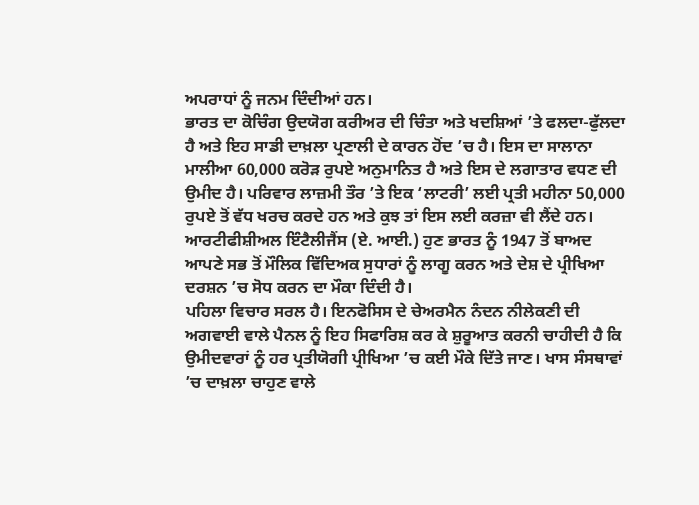ਅਪਰਾਧਾਂ ਨੂੰ ਜਨਮ ਦਿੰਦੀਆਂ ਹਨ।
ਭਾਰਤ ਦਾ ਕੋਚਿੰਗ ਉਦਯੋਗ ਕਰੀਅਰ ਦੀ ਚਿੰਤਾ ਅਤੇ ਖਦਸ਼ਿਆਂ ’ਤੇ ਫਲਦਾ-ਫੁੱਲਦਾ ਹੈ ਅਤੇ ਇਹ ਸਾਡੀ ਦਾਖ਼ਲਾ ਪ੍ਰਣਾਲੀ ਦੇ ਕਾਰਨ ਹੋਂਦ ’ਚ ਹੈ। ਇਸ ਦਾ ਸਾਲਾਨਾ ਮਾਲੀਆ 60,000 ਕਰੋੜ ਰੁਪਏ ਅਨੁਮਾਨਿਤ ਹੈ ਅਤੇ ਇਸ ਦੇ ਲਗਾਤਾਰ ਵਧਣ ਦੀ ਉਮੀਦ ਹੈ। ਪਰਿਵਾਰ ਲਾਜ਼ਮੀ ਤੌਰ ’ਤੇ ਇਕ ‘ਲਾਟਰੀ’ ਲਈ ਪ੍ਰਤੀ ਮਹੀਨਾ 50,000 ਰੁਪਏ ਤੋਂ ਵੱਧ ਖਰਚ ਕਰਦੇ ਹਨ ਅਤੇ ਕੁਝ ਤਾਂ ਇਸ ਲਈ ਕਰਜ਼ਾ ਵੀ ਲੈਂਦੇ ਹਨ।
ਆਰਟੀਫੀਸ਼ੀਅਲ ਇੰਟੈਲੀਜੈਂਸ (ਏ. ਆਈ.) ਹੁਣ ਭਾਰਤ ਨੂੰ 1947 ਤੋਂ ਬਾਅਦ ਆਪਣੇ ਸਭ ਤੋਂ ਮੌਲਿਕ ਵਿੱਦਿਅਕ ਸੁਧਾਰਾਂ ਨੂੰ ਲਾਗੂ ਕਰਨ ਅਤੇ ਦੇਸ਼ ਦੇ ਪ੍ਰੀਖਿਆ ਦਰਸ਼ਨ ’ਚ ਸੋਧ ਕਰਨ ਦਾ ਮੌਕਾ ਦਿੰਦੀ ਹੈ।
ਪਹਿਲਾ ਵਿਚਾਰ ਸਰਲ ਹੈ। ਇਨਫੋਸਿਸ ਦੇ ਚੇਅਰਮੈਨ ਨੰਦਨ ਨੀਲੇਕਣੀ ਦੀ ਅਗਵਾਈ ਵਾਲੇ ਪੈਨਲ ਨੂੰ ਇਹ ਸਿਫਾਰਿਸ਼ ਕਰ ਕੇ ਸ਼ੁਰੂਆਤ ਕਰਨੀ ਚਾਹੀਦੀ ਹੈ ਕਿ ਉਮੀਦਵਾਰਾਂ ਨੂੰ ਹਰ ਪ੍ਰਤੀਯੋਗੀ ਪ੍ਰੀਖਿਆ ’ਚ ਕਈ ਮੌਕੇ ਦਿੱਤੇ ਜਾਣ। ਖਾਸ ਸੰਸਥਾਵਾਂ ’ਚ ਦਾਖ਼ਲਾ ਚਾਹੁਣ ਵਾਲੇ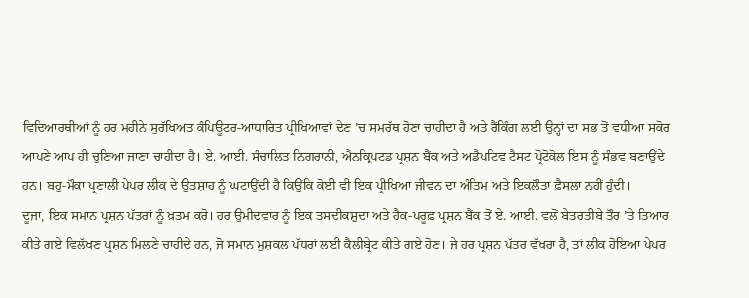ਵਿਦਿਆਰਥੀਆਂ ਨੂੰ ਹਰ ਮਹੀਨੇ ਸੁਰੱਖਿਅਤ ਕੰਪਿਊਟਰ-ਆਧਾਰਿਤ ਪ੍ਰੀਖਿਆਵਾਂ ਦੇਣ ’ਚ ਸਮਰੱਥ ਹੋਣਾ ਚਾਹੀਦਾ ਹੈ ਅਤੇ ਰੈਂਕਿੰਗ ਲਈ ਉਨ੍ਹਾਂ ਦਾ ਸਭ ਤੋਂ ਵਧੀਆ ਸਕੋਰ ਆਪਣੇ ਆਪ ਹੀ ਚੁਣਿਆ ਜਾਣਾ ਚਾਹੀਦਾ ਹੈ। ਏ. ਆਈ. ਸੰਚਾਲਿਤ ਨਿਗਰਾਨੀ, ਐਨਕ੍ਰਿਪਟਡ ਪ੍ਰਸ਼ਨ ਬੈਂਕ ਅਤੇ ਅਡੈਪਟਿਵ ਟੈਸਟ ਪ੍ਰੋਟੋਕੋਲ ਇਸ ਨੂੰ ਸੰਭਵ ਬਣਾਉਂਦੇ ਹਨ। ਬਹੁ-ਮੌਕਾ ਪ੍ਰਣਾਲੀ ਪੇਪਰ ਲੀਕ ਦੇ ਉਤਸ਼ਾਹ ਨੂੰ ਘਟਾਉਂਦੀ ਹੈ ਕਿਉਂਕਿ ਕੋਈ ਵੀ ਇਕ ਪ੍ਰੀਖਿਆ ਜੀਵਨ ਦਾ ਅੰਤਿਮ ਅਤੇ ਇਕਲੌਤਾ ਫ਼ੈਸਲਾ ਨਹੀਂ ਹੁੰਦੀ।
ਦੂਜਾ, ਇਕ ਸਮਾਨ ਪ੍ਰਸ਼ਨ ਪੱਤਰਾਂ ਨੂੰ ਖ਼ਤਮ ਕਰੋ। ਹਰ ਉਮੀਦਵਾਰ ਨੂੰ ਇਕ ਤਸਦੀਕਸ਼ੁਦਾ ਅਤੇ ਹੈਕ-ਪਰੂਫ਼ ਪ੍ਰਸ਼ਨ ਬੈਂਕ ਤੋਂ ਏ. ਆਈ. ਵਲੋਂ ਬੇਤਰਤੀਬੇ ਤੌਰ ’ਤੇ ਤਿਆਰ ਕੀਤੇ ਗਏ ਵਿਲੱਖਣ ਪ੍ਰਸ਼ਨ ਮਿਲਣੇ ਚਾਹੀਦੇ ਹਨ, ਜੋ ਸਮਾਨ ਮੁਸ਼ਕਲ ਪੱਧਰਾਂ ਲਈ ਕੈਲੀਬ੍ਰੇਟ ਕੀਤੇ ਗਏ ਹੋਣ। ਜੇ ਹਰ ਪ੍ਰਸ਼ਨ ਪੱਤਰ ਵੱਖਰਾ ਹੈ, ਤਾਂ ਲੀਕ ਹੋਇਆ ਪੇਪਰ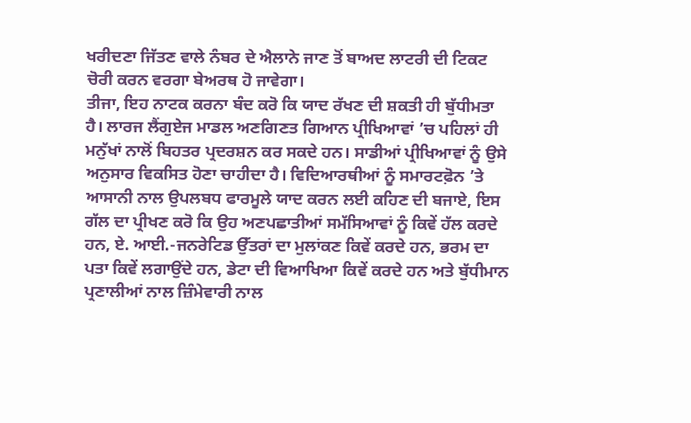ਖਰੀਦਣਾ ਜਿੱਤਣ ਵਾਲੇ ਨੰਬਰ ਦੇ ਐਲਾਨੇ ਜਾਣ ਤੋਂ ਬਾਅਦ ਲਾਟਰੀ ਦੀ ਟਿਕਟ ਚੋਰੀ ਕਰਨ ਵਰਗਾ ਬੇਅਰਥ ਹੋ ਜਾਵੇਗਾ।
ਤੀਜਾ, ਇਹ ਨਾਟਕ ਕਰਨਾ ਬੰਦ ਕਰੋ ਕਿ ਯਾਦ ਰੱਖਣ ਦੀ ਸ਼ਕਤੀ ਹੀ ਬੁੱਧੀਮਤਾ ਹੈ। ਲਾਰਜ ਲੈਂਗੁਏਜ ਮਾਡਲ ਅਣਗਿਣਤ ਗਿਆਨ ਪ੍ਰੀਖਿਆਵਾਂ ’ਚ ਪਹਿਲਾਂ ਹੀ ਮਨੁੱਖਾਂ ਨਾਲੋਂ ਬਿਹਤਰ ਪ੍ਰਦਰਸ਼ਨ ਕਰ ਸਕਦੇ ਹਨ। ਸਾਡੀਆਂ ਪ੍ਰੀਖਿਆਵਾਂ ਨੂੰ ਉਸੇ ਅਨੁਸਾਰ ਵਿਕਸਿਤ ਹੋਣਾ ਚਾਹੀਦਾ ਹੈ। ਵਿਦਿਆਰਥੀਆਂ ਨੂੰ ਸਮਾਰਟਫ਼ੋਨ ’ਤੇ ਆਸਾਨੀ ਨਾਲ ਉਪਲਬਧ ਫਾਰਮੂਲੇ ਯਾਦ ਕਰਨ ਲਈ ਕਹਿਣ ਦੀ ਬਜਾਏ, ਇਸ ਗੱਲ ਦਾ ਪ੍ਰੀਖਣ ਕਰੋ ਕਿ ਉਹ ਅਣਪਛਾਤੀਆਂ ਸਮੱਸਿਆਵਾਂ ਨੂੰ ਕਿਵੇਂ ਹੱਲ ਕਰਦੇ ਹਨ, ਏ. ਆਈ.-ਜਨਰੇਟਿਡ ਉੱਤਰਾਂ ਦਾ ਮੁਲਾਂਕਣ ਕਿਵੇਂ ਕਰਦੇ ਹਨ, ਭਰਮ ਦਾ ਪਤਾ ਕਿਵੇਂ ਲਗਾਉਂਦੇ ਹਨ, ਡੇਟਾ ਦੀ ਵਿਆਖਿਆ ਕਿਵੇਂ ਕਰਦੇ ਹਨ ਅਤੇ ਬੁੱਧੀਮਾਨ ਪ੍ਰਣਾਲੀਆਂ ਨਾਲ ਜ਼ਿੰਮੇਵਾਰੀ ਨਾਲ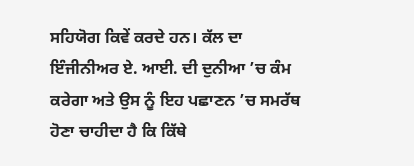ਸਹਿਯੋਗ ਕਿਵੇਂ ਕਰਦੇ ਹਨ। ਕੱਲ ਦਾ ਇੰਜੀਨੀਅਰ ਏ. ਆਈ. ਦੀ ਦੁਨੀਆ ’ਚ ਕੰਮ ਕਰੇਗਾ ਅਤੇ ਉਸ ਨੂੰ ਇਹ ਪਛਾਣਨ ’ਚ ਸਮਰੱਥ ਹੋਣਾ ਚਾਹੀਦਾ ਹੈ ਕਿ ਕਿੱਥੇ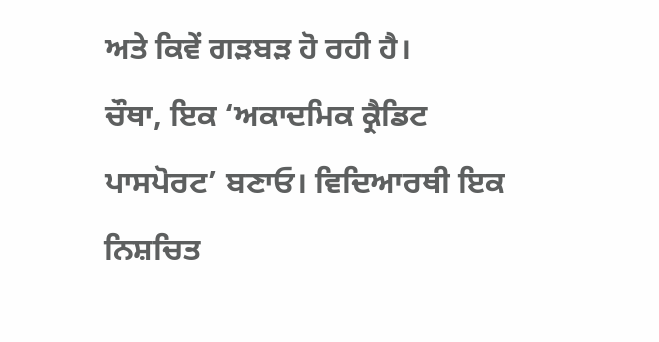ਅਤੇ ਕਿਵੇਂ ਗੜਬੜ ਹੋ ਰਹੀ ਹੈ।
ਚੌਥਾ, ਇਕ ‘ਅਕਾਦਮਿਕ ਕ੍ਰੈਡਿਟ ਪਾਸਪੋਰਟ’ ਬਣਾਓ। ਵਿਦਿਆਰਥੀ ਇਕ ਨਿਸ਼ਚਿਤ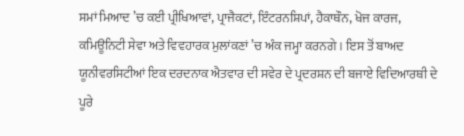ਸਮਾਂ ਮਿਆਦ ’ਚ ਕਈ ਪ੍ਰੀਖਿਆਵਾਂ, ਪ੍ਰਾਜੈਕਟਾਂ, ਇੰਟਰਨਸ਼ਿਪਾਂ, ਹੈਕਾਥੌਨ, ਖੋਜ ਕਾਰਜ, ਕਮਿਊਨਿਟੀ ਸੇਵਾ ਅਤੇ ਵਿਵਹਾਰਕ ਮੁਲਾਂਕਣਾਂ ’ਚ ਅੰਕ ਜਮ੍ਹਾ ਕਰਨਗੇ। ਇਸ ਤੋਂ ਬਾਅਦ ਯੂਨੀਵਰਸਿਟੀਆਂ ਇਕ ਦਰਦਨਾਕ ਐਤਵਾਰ ਦੀ ਸਵੇਰ ਦੇ ਪ੍ਰਦਰਸ਼ਨ ਦੀ ਬਜਾਏ ਵਿਦਿਆਰਥੀ ਦੇ ਪੂਰੇ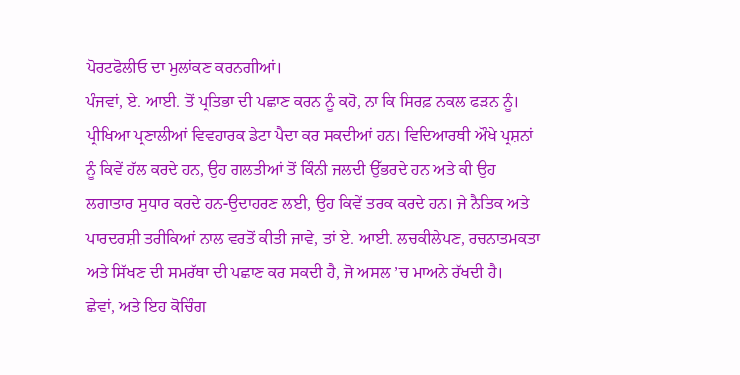ਪੋਰਟਫੋਲੀਓ ਦਾ ਮੁਲਾਂਕਣ ਕਰਨਗੀਆਂ।
ਪੰਜਵਾਂ, ਏ. ਆਈ. ਤੋਂ ਪ੍ਰਤਿਭਾ ਦੀ ਪਛਾਣ ਕਰਨ ਨੂੰ ਕਹੋ, ਨਾ ਕਿ ਸਿਰਫ਼ ਨਕਲ ਫੜਨ ਨੂੰ। ਪ੍ਰੀਖਿਆ ਪ੍ਰਣਾਲੀਆਂ ਵਿਵਹਾਰਕ ਡੇਟਾ ਪੈਦਾ ਕਰ ਸਕਦੀਆਂ ਹਨ। ਵਿਦਿਆਰਥੀ ਔਖੇ ਪ੍ਰਸ਼ਨਾਂ ਨੂੰ ਕਿਵੇਂ ਹੱਲ ਕਰਦੇ ਹਨ, ਉਹ ਗਲਤੀਆਂ ਤੋਂ ਕਿੰਨੀ ਜਲਦੀ ਉੱਭਰਦੇ ਹਨ ਅਤੇ ਕੀ ਉਹ ਲਗਾਤਾਰ ਸੁਧਾਰ ਕਰਦੇ ਹਨ-ਉਦਾਹਰਣ ਲਈ, ਉਹ ਕਿਵੇਂ ਤਰਕ ਕਰਦੇ ਹਨ। ਜੇ ਨੈਤਿਕ ਅਤੇ ਪਾਰਦਰਸ਼ੀ ਤਰੀਕਿਆਂ ਨਾਲ ਵਰਤੋਂ ਕੀਤੀ ਜਾਵੇ, ਤਾਂ ਏ. ਆਈ. ਲਚਕੀਲੇਪਣ, ਰਚਨਾਤਮਕਤਾ ਅਤੇ ਸਿੱਖਣ ਦੀ ਸਮਰੱਥਾ ਦੀ ਪਛਾਣ ਕਰ ਸਕਦੀ ਹੈ, ਜੋ ਅਸਲ ’ਚ ਮਾਅਨੇ ਰੱਖਦੀ ਹੈ।
ਛੇਵਾਂ, ਅਤੇ ਇਹ ਕੋਚਿੰਗ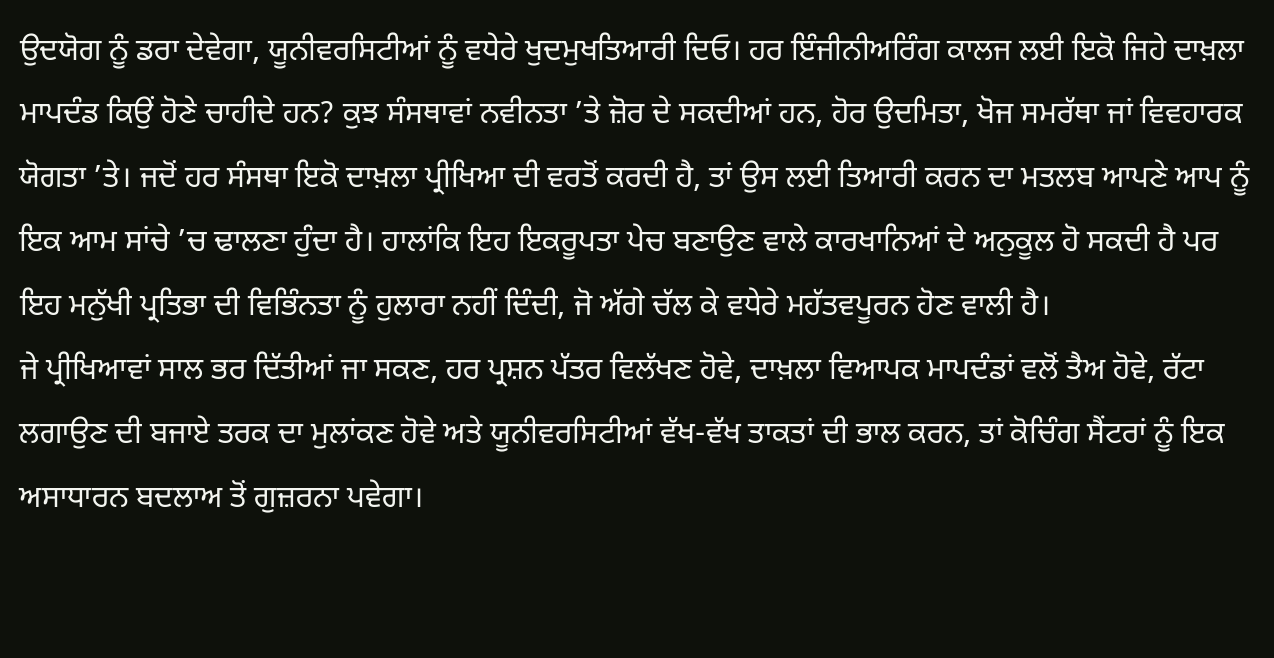ਉਦਯੋਗ ਨੂੰ ਡਰਾ ਦੇਵੇਗਾ, ਯੂਨੀਵਰਸਿਟੀਆਂ ਨੂੰ ਵਧੇਰੇ ਖੁਦਮੁਖਤਿਆਰੀ ਦਿਓ। ਹਰ ਇੰਜੀਨੀਅਰਿੰਗ ਕਾਲਜ ਲਈ ਇਕੋ ਜਿਹੇ ਦਾਖ਼ਲਾ ਮਾਪਦੰਡ ਕਿਉਂ ਹੋਣੇ ਚਾਹੀਦੇ ਹਨ? ਕੁਝ ਸੰਸਥਾਵਾਂ ਨਵੀਨਤਾ ’ਤੇ ਜ਼ੋਰ ਦੇ ਸਕਦੀਆਂ ਹਨ, ਹੋਰ ਉਦਮਿਤਾ, ਖੋਜ ਸਮਰੱਥਾ ਜਾਂ ਵਿਵਹਾਰਕ ਯੋਗਤਾ ’ਤੇ। ਜਦੋਂ ਹਰ ਸੰਸਥਾ ਇਕੋ ਦਾਖ਼ਲਾ ਪ੍ਰੀਖਿਆ ਦੀ ਵਰਤੋਂ ਕਰਦੀ ਹੈ, ਤਾਂ ਉਸ ਲਈ ਤਿਆਰੀ ਕਰਨ ਦਾ ਮਤਲਬ ਆਪਣੇ ਆਪ ਨੂੰ ਇਕ ਆਮ ਸਾਂਚੇ ’ਚ ਢਾਲਣਾ ਹੁੰਦਾ ਹੈ। ਹਾਲਾਂਕਿ ਇਹ ਇਕਰੂਪਤਾ ਪੇਚ ਬਣਾਉਣ ਵਾਲੇ ਕਾਰਖਾਨਿਆਂ ਦੇ ਅਨੁਕੂਲ ਹੋ ਸਕਦੀ ਹੈ ਪਰ ਇਹ ਮਨੁੱਖੀ ਪ੍ਰਤਿਭਾ ਦੀ ਵਿਭਿੰਨਤਾ ਨੂੰ ਹੁਲਾਰਾ ਨਹੀਂ ਦਿੰਦੀ, ਜੋ ਅੱਗੇ ਚੱਲ ਕੇ ਵਧੇਰੇ ਮਹੱਤਵਪੂਰਨ ਹੋਣ ਵਾਲੀ ਹੈ।
ਜੇ ਪ੍ਰੀਖਿਆਵਾਂ ਸਾਲ ਭਰ ਦਿੱਤੀਆਂ ਜਾ ਸਕਣ, ਹਰ ਪ੍ਰਸ਼ਨ ਪੱਤਰ ਵਿਲੱਖਣ ਹੋਵੇ, ਦਾਖ਼ਲਾ ਵਿਆਪਕ ਮਾਪਦੰਡਾਂ ਵਲੋਂ ਤੈਅ ਹੋਵੇ, ਰੱਟਾ ਲਗਾਉਣ ਦੀ ਬਜਾਏ ਤਰਕ ਦਾ ਮੁਲਾਂਕਣ ਹੋਵੇ ਅਤੇ ਯੂਨੀਵਰਸਿਟੀਆਂ ਵੱਖ-ਵੱਖ ਤਾਕਤਾਂ ਦੀ ਭਾਲ ਕਰਨ, ਤਾਂ ਕੋਚਿੰਗ ਸੈਂਟਰਾਂ ਨੂੰ ਇਕ ਅਸਾਧਾਰਨ ਬਦਲਾਅ ਤੋਂ ਗੁਜ਼ਰਨਾ ਪਵੇਗਾ।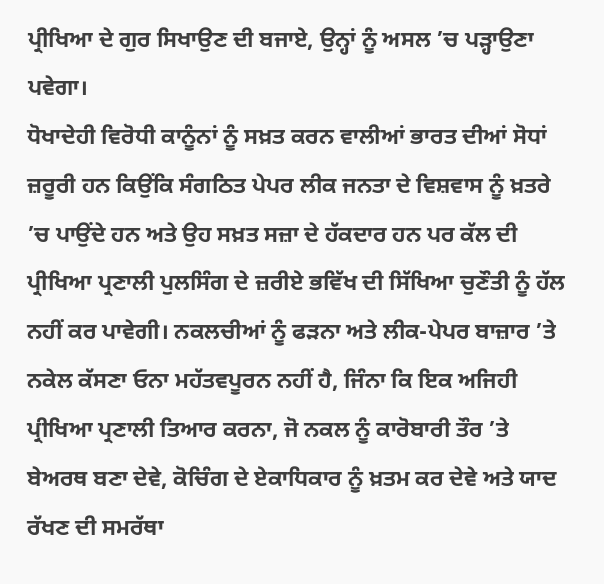ਪ੍ਰੀਖਿਆ ਦੇ ਗੁਰ ਸਿਖਾਉਣ ਦੀ ਬਜਾਏ, ਉਨ੍ਹਾਂ ਨੂੰ ਅਸਲ ’ਚ ਪੜ੍ਹਾਉਣਾ ਪਵੇਗਾ।
ਧੋਖਾਦੇਹੀ ਵਿਰੋਧੀ ਕਾਨੂੰਨਾਂ ਨੂੰ ਸਖ਼ਤ ਕਰਨ ਵਾਲੀਆਂ ਭਾਰਤ ਦੀਆਂ ਸੋਧਾਂ ਜ਼ਰੂਰੀ ਹਨ ਕਿਉਂਕਿ ਸੰਗਠਿਤ ਪੇਪਰ ਲੀਕ ਜਨਤਾ ਦੇ ਵਿਸ਼ਵਾਸ ਨੂੰ ਖ਼ਤਰੇ ’ਚ ਪਾਉਂਦੇ ਹਨ ਅਤੇ ਉਹ ਸਖ਼ਤ ਸਜ਼ਾ ਦੇ ਹੱਕਦਾਰ ਹਨ ਪਰ ਕੱਲ ਦੀ ਪ੍ਰੀਖਿਆ ਪ੍ਰਣਾਲੀ ਪੁਲਸਿੰਗ ਦੇ ਜ਼ਰੀਏ ਭਵਿੱਖ ਦੀ ਸਿੱਖਿਆ ਚੁਣੌਤੀ ਨੂੰ ਹੱਲ ਨਹੀਂ ਕਰ ਪਾਵੇਗੀ। ਨਕਲਚੀਆਂ ਨੂੰ ਫੜਨਾ ਅਤੇ ਲੀਕ-ਪੇਪਰ ਬਾਜ਼ਾਰ ’ਤੇ ਨਕੇਲ ਕੱਸਣਾ ਓਨਾ ਮਹੱਤਵਪੂਰਨ ਨਹੀਂ ਹੈ, ਜਿੰਨਾ ਕਿ ਇਕ ਅਜਿਹੀ ਪ੍ਰੀਖਿਆ ਪ੍ਰਣਾਲੀ ਤਿਆਰ ਕਰਨਾ, ਜੋ ਨਕਲ ਨੂੰ ਕਾਰੋਬਾਰੀ ਤੌਰ ’ਤੇ ਬੇਅਰਥ ਬਣਾ ਦੇਵੇ, ਕੋਚਿੰਗ ਦੇ ਏਕਾਧਿਕਾਰ ਨੂੰ ਖ਼ਤਮ ਕਰ ਦੇਵੇ ਅਤੇ ਯਾਦ ਰੱਖਣ ਦੀ ਸਮਰੱਥਾ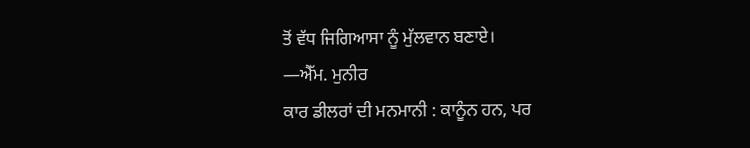ਤੋਂ ਵੱਧ ਜਿਗਿਆਸਾ ਨੂੰ ਮੁੱਲਵਾਨ ਬਣਾਏ।
—ਐੱਮ. ਮੁਨੀਰ
ਕਾਰ ਡੀਲਰਾਂ ਦੀ ਮਨਮਾਨੀ : ਕਾਨੂੰਨ ਹਨ, ਪਰ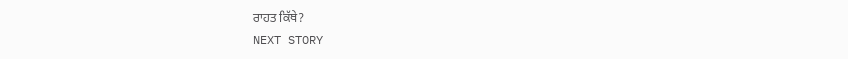ਰਾਹਤ ਕਿੱਥੇ?
NEXT STORY